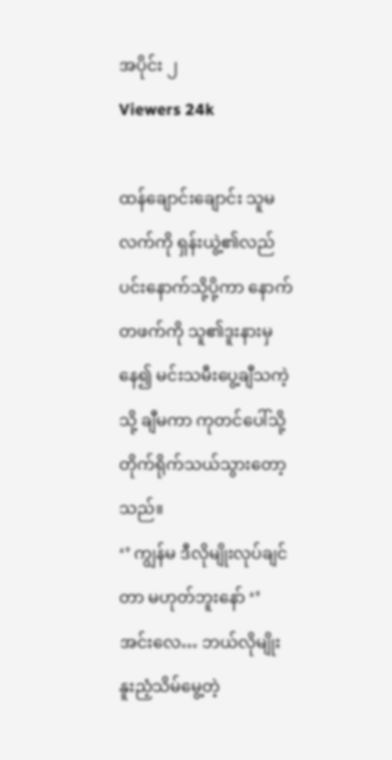အပိုင်း ၂
Viewers 24k

ထန်ချောင်းချောင်း သူမလက်ကို ရှန်းယွဲ့၏လည်ပင်းနောက်သို့ပို့ကာ နောက်တဖက်ကို သူ၏ဒူးနားမှနေ၍ မင်းသမီးပွေ့ချီသကဲ့သို့ ချီမကာ ကုတင်ပေါ်သို့တိုက်ရိုက်သယ်သွားတော့သည်။
‘’ ကျွန်မ ဒီလိုမျိုးလုပ်ချင်တာ မဟုတ်ဘူးနော် ‘’
အင်းလေ… ဘယ်လိုမျိုး နူးညံ့သိမ်မွေ့တဲ့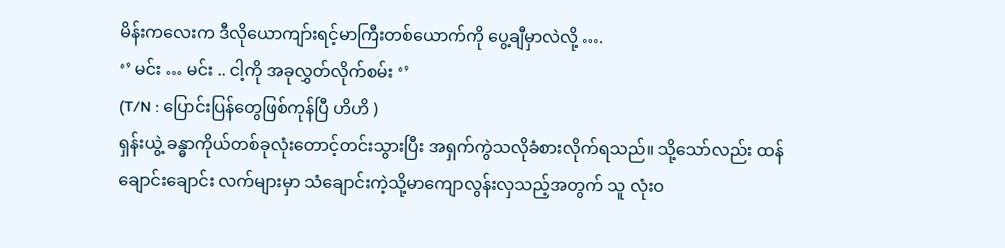မိန်းကလေးက ဒီလိုယောကျာ်းရင့်မာကြီးတစ်ယောက်ကို ပွေ့ချီမှာလဲလို့ ….
‘’ မင်း … မင်း .. ငါ့ကို အခုလွှတ်လိုက်စမ်း ‘’
(T/N : ပြောင်းပြန်တွေဖြစ်ကုန်ပြီ ဟိဟိ )
ရှန်းယွဲ့ ခန္ဓာကိုယ်တစ်ခုလုံးတောင့်တင်းသွားပြီး အရှက်ကွဲသလိုခံစားလိုက်ရသည်။ သို့သော်လည်း ထန်ချောင်းချောင်း လက်များမှာ သံချောင်းကဲ့သို့မာကျောလွန်းလှသည့်အတွက် သူ လုံးဝ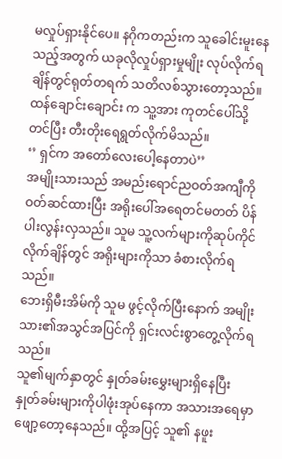မလှုပ်ရှားနိုင်ပေ။ နဂိုကတည်းက သူခေါင်းမူးနေသည့်အတွက် ယခုလိုလှုပ်ရှားမှုမျိုး လုပ်လိုက်ရချိန်တွင်ရုတ်တရက် သတိလစ်သွားတော့သည်။
ထန်ချောင်းချောင်း က သူ့အား ကုတင်ပေါ်သို့တင်ပြီး တီးတိုးရေရွတ်လိုက်မိသည်။
‘’ ရှင်က အတော်လေးပေါ့နေတာပဲ’’
အမျိုးသားသည် အမည်းရောင်ညဝတ်အကျီကို ဝတ်ဆင်ထားပြီး အရိုးပေါ်အရေတင်မတတ် ပိန်ပါးလွန်းလှသည်။ သူမ သူ့လက်များကိုဆုပ်ကိုင်လိုက်ချိန်တွင် အရိုးများကိုသာ ခံစားလိုက်ရသည်။
ဘေးရှိမီးအိမ်ကို သူမ ဖွင့်လိုက်ပြီးနောက် အမျိုးသား၏အသွင်အပြင်ကို ရှင်းလင်းစွာတွေ့လိုက်ရသည်။
သူ၏မျက်နှာတွင် နှုတ်ခမ်းမွှေးများရှိနေပြီး နှုတ်ခမ်းများကိုပါဖုံးအုပ်နေကာ အသားအရေမှာဖျော့တော့နေသည်။ ထို့အပြင့် သူ၏ နဖူး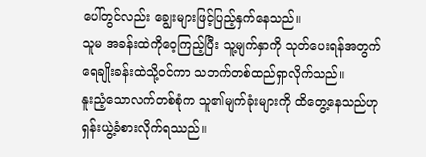ပေါ်တွင်လည်း ချွေးများဖြင့်ပြည့်နှက်နေသည်။
သူမ အခန်းထဲကိုဝေ့ကြည့်ပြီး သူ့မျက်နှာကို သုတ်ပေးရန်အတွက် ရေချိုးခန်းထဲသို့ဝင်ကာ သဘက်တစ်ထည်ရှာလိုက်သည်။
နူးညံ့သောလက်တစ်စုံက သူ၏မျက်ခုံးများကို ထိတွေ့နေသည်ဟု ရှန်းယွဲ့ခံစားလိုက်ရဿည်။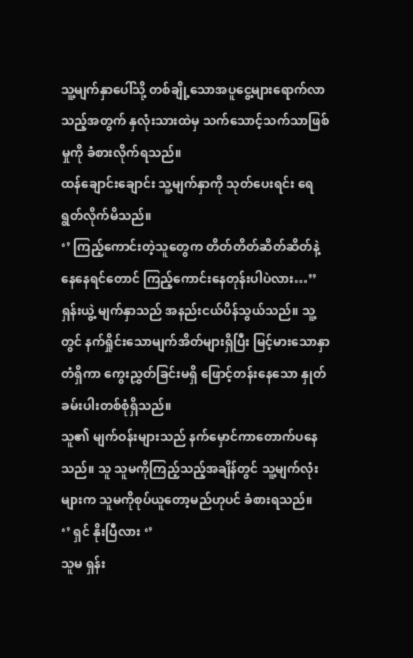သူ့မျက်နှာပေါ်သို့ တစ်ချို့သောအပူငွေ့များရောက်လာသည့်အတွက် နှလုံးသားထဲမှ သက်သောင့်သက်သာဖြစ်မှုကို ခံစားလိုက်ရသည်။
ထန်ချောင်းချောင်း သူ့မျက်နှာကို သုတ်ပေးရင်း ရေရွတ်လိုက်မိသည်။
‘’ ကြည့်ကောင်းတဲ့သူတွေက တိတ်တိတ်ဆိတ်ဆိတ်နဲ့ နေနေရင်တောင် ကြည့်ကောင်းနေတုန်းပါပဲလား…’’
ရှန်းယွဲ့ မျက်နှာသည် အနည်းငယ်ပိန်သွယ်သည်။ သူ့တွင် နက်ရှိုင်းသောမျက်အိတ်များရှိပြီး မြင့်မားသောနှာတံရှိကာ ကွေးညွှတ်ခြင်းမရှိ ဖြောင့်တန်းနေသော နှုတ်ခမ်းပါးတစ်စုံရှိသည်။
သူ၏ မျက်ဝန်းများသည် နက်မှောင်ကာတောက်ပနေသည်။ သူ သူမကိုကြည့်သည့်အချိန်တွင် သူ့မျက်လုံးများက သူမကိုစုပ်ယူတော့မည်ဟုပင် ခံစားရသည်။
‘’ ရှင် နိုးပြီလား ‘’
သူမ ရှန်း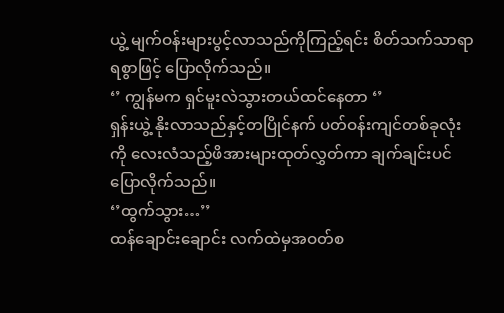ယွဲ့ မျက်ဝန်းများပွင့်လာသည်ကိုကြည့်ရင်း စိတ်သက်သာရာရစွာဖြင့် ပြောလိုက်သည်။
‘’ ကျွန်မက ရှင်မူးလဲသွားတယ်ထင်နေတာ ‘’
ရှန်းယွဲ့ နိုးလာသည်နှင့်တပြိုင်နက် ပတ်ဝန်းကျင်တစ်ခုလုံးကို လေးလံသည့်ဖိအားများထုတ်လွှတ်ကာ ချက်ချင်းပင်ပြောလိုက်သည်။
‘’ထွက်သွား…’’
ထန်ချောင်းချောင်း လက်ထဲမှအဝတ်စ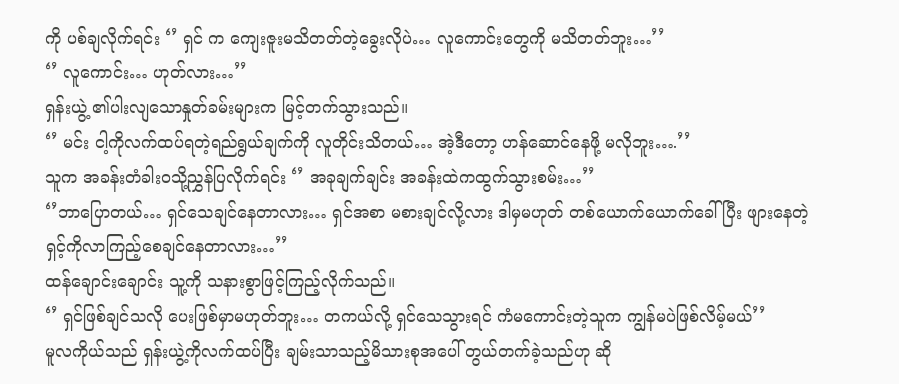ကို ပစ်ချလိုက်ရင်း ‘’ ရှင် က ကျေးဇူးမသိတတ်တဲ့ခွေးလိုပဲ… လူကောင်းတွေကို မသိတတ်ဘူး…’’
‘’ လူကောင်း… ဟုတ်လား…’’
ရှန်းယွဲ့ ၏ပါးလျသောနှုတ်ခမ်းများက မြင့်တက်သွားသည်။
‘’ မင်း ငါ့ကိုလက်ထပ်ရတဲ့ရည်ရွယ်ချက်ကို လူတိုင်းသိတယ်… အဲ့ဒီတော့ ဟန်ဆောင်နေဖို့ မလိုဘူး….’’
သူက အခန်းတံခါးဝသို့ညွှန်ပြလိုက်ရင်း ‘’ အခုချက်ချင်း အခန်းထဲကထွက်သွားစမ်း…’’
‘’ဘာပြောတယ်… ရှင်သေချင်နေတာလား… ရှင်အစာ မစားချင်လို့လား ဒါမှမဟုတ် တစ်ယောက်ယောက်ခေါ်ပြီး ဖျားနေတဲ့ ရှင့်ကိုလာကြည့်စေချင်နေတာလား…’’
ထန်ချောင်းချောင်း သူ့ကို သနားစွာဖြင့်ကြည့်လိုက်သည်။
‘’ ရှင်ဖြစ်ချင်သလို ပေးဖြစ်မှာမဟုတ်ဘူး… တကယ်လို့ ရှင်သေသွားရင် ကံမကောင်းတဲ့သူက ကျွန်မပဲဖြစ်လိမ့်မယ်’’
မူလကိုယ်သည် ရှန်းယွဲ့ကိုလက်ထပ်ပြီး ချမ်းသာသည့်မိသားစုအပေါ် တွယ်တက်ခဲ့သည်ဟု ဆို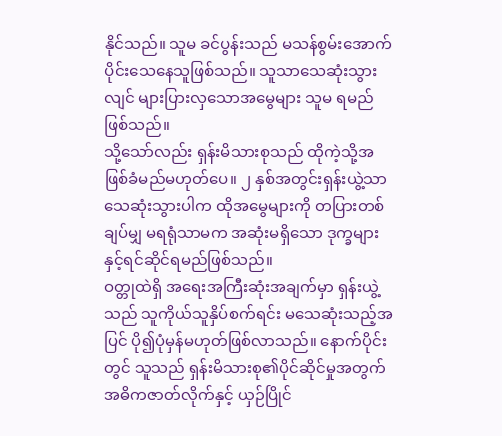နိုင်သည်။ သူမ ခင်ပွန်းသည် မသန်စွမ်းအောက်ပိုင်းသေနေသူဖြစ်သည်။ သူသာသေဆုံးသွားလျင် များပြားလှသောအမွေများ သူမ ရမည်ဖြစ်သည်။
သို့သော်လည်း ရှန်းမိသားစုသည် ထိုကဲ့သို့အဖြစ်ခံမည်မဟုတ်ပေ။ ၂ နှစ်အတွင်းရှန်းယွဲ့သာ သေဆုံးသွားပါက ထိုအမွေများကို တပြားတစ်ချပ်မျှ မရရုံသာမက အဆုံးမရှိသော ဒုက္ခများနှင့်ရင်ဆိုင်ရမည်ဖြစ်သည်။
ဝတ္တုထဲရှိ အရေးအကြီးဆုံးအချက်မှာ ရှန်းယွဲ့သည် သူကိုယ်သူနှိပ်စက်ရင်း မသေဆုံးသည့်အပြင် ပို၍ပုံမှန်မဟုတ်ဖြစ်လာသည်။ နောက်ပိုင်းတွင် သူသည် ရှန်းမိသားစု၏ပိုင်ဆိုင်မှုအတွက် အဓိကဇာတ်လိုက်နှင့် ယှဉ်ပြိုင်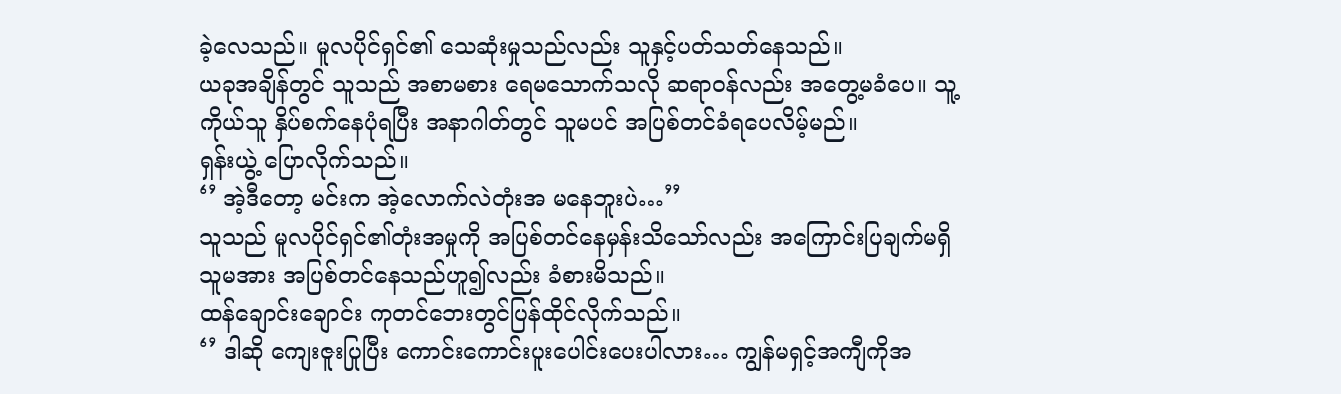ခဲ့လေသည်။ မူလပိုင်ရှင်၏ သေဆုံးမှုသည်လည်း သူနှင့်ပတ်သတ်နေသည်။
ယခုအချိန်တွင် သူသည် အစာမစား ရေမသောက်သလို ဆရာဝန်လည်း အတွေ့မခံပေ။ သူ့ကိုယ်သူ နှိပ်စက်နေပုံရပြီး အနာဂါတ်တွင် သူမပင် အပြစ်တင်ခံရပေလိမ့်မည်။
ရှန်းယွဲ့ ပြောလိုက်သည်။
‘’ အဲ့ဒီတော့ မင်းက အဲ့လောက်လဲတုံးအ မနေဘူးပဲ…’’
သူသည် မူလပိုင်ရှင်၏တုံးအမှုကို အပြစ်တင်နေမှန်းသိသော်လည်း အကြောင်းပြချက်မရှိ သူမအား အပြစ်တင်နေသည်ဟူ၍လည်း ခံစားမိသည်။
ထန်ချောင်းချောင်း ကုတင်ဘေးတွင်ပြန်ထိုင်လိုက်သည်။
‘’ ဒါဆို ကျေးဇူးပြုပြီး ကောင်းကောင်းပူးပေါင်းပေးပါလား… ကျွန်မရှင့်အကျီကိုအ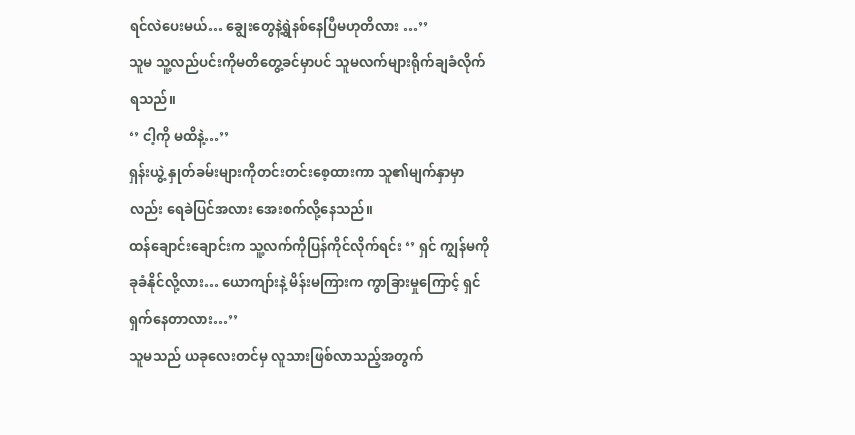ရင်လဲပေးမယ်… ချွေးတွေနဲ့ရွဲနစ်နေပြီမဟုတိလား …’’
သူမ သူ့လည်ပင်းကိုမတိတွေ့ခင်မှာပင် သူမလက်များရိုက်ချခံလိုက်ရသည်။
‘’ ငါ့ကို မထိနဲ့…’’
ရှန်းယွဲ့ နှုတ်ခမ်းများကိုတင်းတင်းစေ့ထားကာ သူ၏မျက်နှာမှာလည်း ရေခဲပြင်အလား အေးစက်လို့နေသည်။
ထန်ချောင်းချောင်းက သူ့လက်ကိုပြန်ကိုင်လိုက်ရင်း ‘’ ရှင် ကျွန်မကိုခုခံနိုင်လို့လား… ယောကျာ်းနဲ့ မိန်းမကြားက ကွာခြားမှုကြောင့် ရှင်ရှက်နေတာလား…’’
သူမသည် ယခုလေးတင်မှ လူသားဖြစ်လာသည့်အတွက်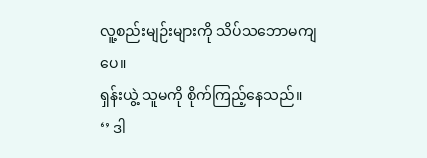လူ့စည်းမျဉ်းများကို သိပ်သဘောမကျပေ။
ရှန်းယွဲ့ သူမကို စိုက်ကြည့်နေသည်။
‘’ ဒါ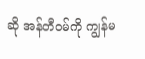ဆို အန်တီဝမ်ကို ကျွန်မ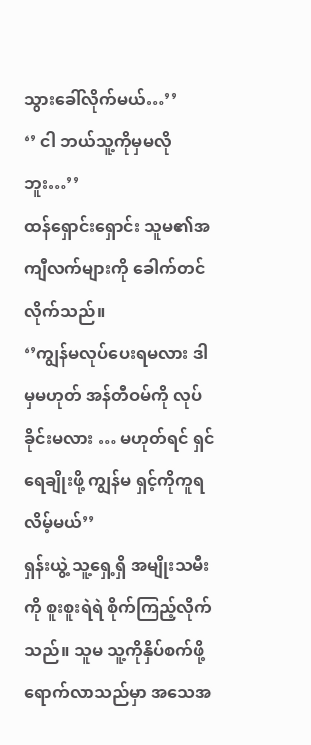သွားခေါ်လိုက်မယ်…’’
‘’ ငါ ဘယ်သူ့ကိုမှမလိုဘူး…’’
ထန်ရှောင်းရှောင်း သူမ၏အကျီလက်များကို ခေါက်တင်လိုက်သည်။
‘’ကျွန်မလုပ်ပေးရမလား ဒါမှမဟုတ် အန်တီဝမ်ကို လုပ်ခိုင်းမလား … မဟုတ်ရင် ရှင်ရေချိုးဖို့ ကျွန်မ ရှင့်ကိုကူရလိမ့်မယ်’’
ရှန်းယွဲ့ သူ့ရှေ့ရှိ အမျိုးသမီးကို စူးစူးရဲရဲ စိုက်ကြည့်လိုက်သည်။ သူမ သူ့ကိုနှိပ်စက်ဖို့ ရောက်လာသည်မှာ အသေအ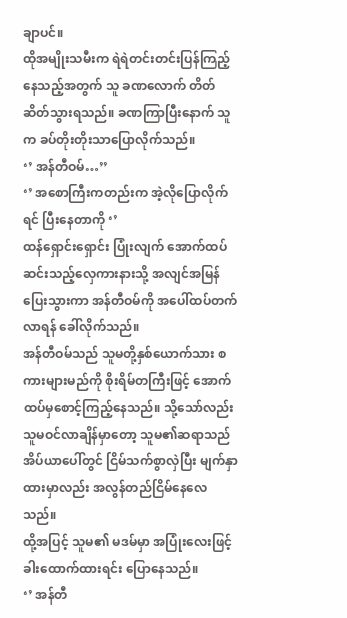ချာပင်။
ထိုအမျိုးသမီးက ရဲရဲတင်းတင်းပြန်ကြည့်နေသည့်အတွက် သူ ခဏလောက် တိတ်ဆိတ်သွားရသည်။ ခဏကြာပြီးနောက် သူက ခပ်တိုးတိုးသာပြောလိုက်သည်။
‘’ အန်တီဝမ်…’’
‘’ အစောကြီးကတည်းက အဲ့လိုပြောလိုက်ရင် ပြီးနေတာကို ‘’
ထန်ရှောင်းရှောင်း ပြုံးလျက် အောက်ထပ်ဆင်းသည့်လှေကားနားသို့ အလျင်အမြန်ပြေးသွားကာ အန်တီဝမ်ကို အပေါ်ထပ်တက်လာရန် ခေါ်လိုက်သည်။
အန်တီဝမ်သည် သူမတို့နှစ်ယောက်သား စကားများမည်ကို စိုးရိမ်တကြီးဖြင့် အောက်ထပ်မှစောင့်ကြည့်နေသည်။ သို့သော်လည်း သူမဝင်လာချိန်မှာတော့ သူမ၏ဆရာသည် အိပ်ယာပေါ်တွင် ငြိမ်သက်စွာလှဲပြီး မျက်နှာထားမှာလည်း အလွန်တည်ငြိမ်နေလေသည်။
ထို့အပြင့် သူမ၏ မဒမ်မှာ အပြုံးလေးဖြင့် ခါးထောက်ထားရင်း ပြောနေသည်။
‘’ အန်တီ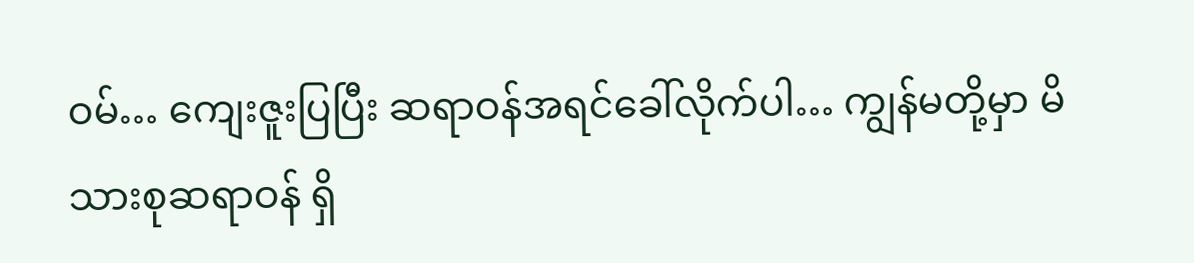ဝမ်… ကျေးဇူးပြပြီး ဆရာဝန်အရင်ခေါ်လိုက်ပါ… ကျွန်မတို့မှာ မိသားစုဆရာဝန် ရှိ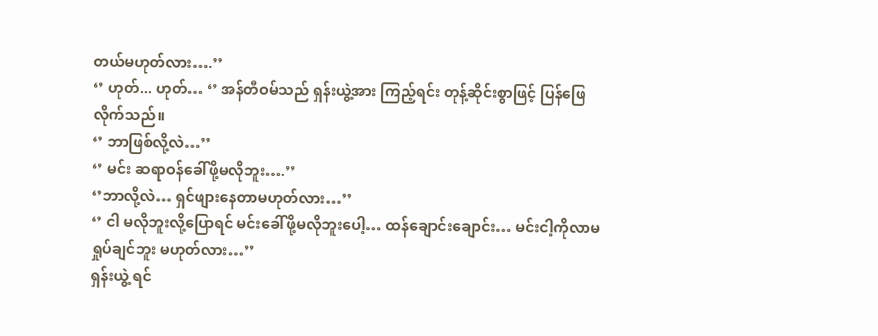တယ်မဟုတ်လား….’’
‘’ ဟုတ်... ဟုတ်… ‘’ အန်တီဝမ်သည် ရှန်းယွဲ့အား ကြည့်ရင်း တုန့်ဆိုင်းစွာဖြင့် ပြန်ဖြေလိုက်သည်။
‘’ ဘာဖြစ်လို့လဲ…’’
‘’ မင်း ဆရာဝန်ခေါ်ဖို့မလိုဘူး….’’
‘’ဘာလို့လဲ… ရှင်ဖျားနေတာမဟုတ်လား…’’
‘’ ငါ မလိုဘူးလို့ပြောရင် မင်းခေါ်ဖို့မလိုဘူးပေါ့… ထန်ချောင်းချောင်း… မင်းငါ့ကိုလာမရှုပ်ချင်ဘူး မဟုတ်လား…’’
ရှန်းယွဲ့ ရင်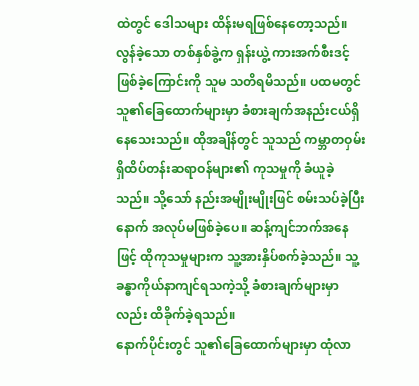ထဲတွင် ဒေါသများ ထိန်းမရဖြစ်နေတော့သည်။
လွန်ခဲ့သော တစ်နှစ်ခွဲ့က ရှန်းယွဲ့ ကားအက်စီးဒင့်ဖြစ်ခဲ့ကြောင်းကို သူမ သတိရမိသည်။ ပထမတွင် သူ၏ခြေထောက်များမှာ ခံစားချက်အနည်းငယ်ရှိနေသေးသည်။ ထိုအချိန်တွင် သူသည် ကမ္ဘာတဝှမ်းရှိထိပ်တန်းဆရာဝန်များ၏ ကုသမှုကို ခံယူခဲ့သည်။ သို့သော် နည်းအမျိုးမျိုးဖြင် စမ်းသပ်ခဲ့ပြီးနောက် အလုပ်မဖြစ်ခဲ့ပေ။ ဆန့်ကျင်ဘက်အနေဖြင့် ထိုကုသမှုများက သူ့အားနှိပ်စက်ခဲ့သည်။ သူ့ခန္ဓာကိုယ်နာကျင်ရသကဲ့သို့ ခံစားချက်များမှာလည်း ထိခိုက်ခဲ့ရသည်။
နောက်ပိုင်းတွင် သူ၏ခြေထောက်များမှာ ထုံလာ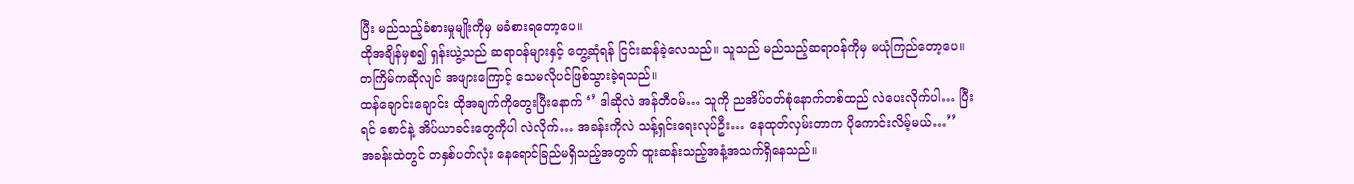ပြီး မည်သည့်ခံစားမှုမျိုးကိုမှ မခံစားရတော့ပေ။
ထိုအချိန်မှစ၍ ရှန်းယွဲ့သည် ဆရာဝန်များနှင့် တွေ့ဆုံရန် ငြင်းဆန်ခဲ့လေသည်။ သူသည် မည်သည့်ဆရာဝန်ကိုမှ မယုံကြည်တော့ပေ။ တကြိမ်ကဆိုလျင် အဖျားကြောင့် သေမလိုပင်ဖြစ်သွားခဲ့ရသည်။
ထန်ချောင်းချောင်း ထိုအချက်ကိုတွေးပြီးနောက် ‘’ ဒါဆိုလဲ အန်တီဝမ်… သူကို ညအိပ်ဝတ်စုံနောက်တစ်ထည် လဲပေးလိုက်ပါ… ပြီးရင် စောင်နဲ့ အိပ်ယာခင်းတွေကိုပါ လဲလိုက်… အခန်းကိုလဲ သန့်ရှင်းရေးလုပ်ဦး… နေထုတ်လှမ်းတာက ပိုကောင်းလိမ့်မယ်…’’
အခန်းထဲတွင် တနှစ်ပတ်လုံး နေရောင်ခြည်မရှိသည့်အတွက် ထူးဆန်းသည့်အနံ့အသက်ရှိနေသည်။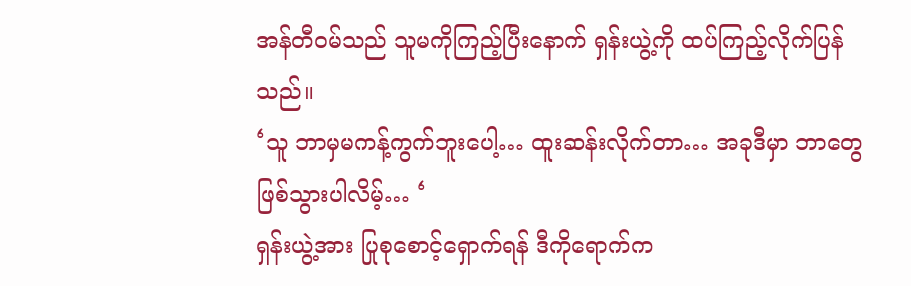အန်တီဝမ်သည် သူမကိုကြည့်ပြီးနောက် ရှန်းယွဲ့ကို ထပ်ကြည့်လိုက်ပြန်သည်။
‘သူ ဘာမှမကန့်ကွက်ဘူးပေါ့… ထူးဆန်းလိုက်တာ… အခုဒီမှာ ဘာတွေဖြစ်သွားပါလိမ့်… ‘
ရှန်းယွဲ့အား ပြုစုစောင့်ရှောက်ရန် ဒီကိုရောက်က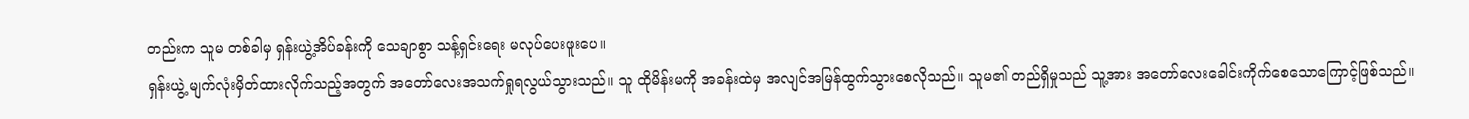တည်းက သူမ တစ်ခါမှ ရှန်းယွဲ့အိပ်ခန်းကို သေချာစွာ သန့်ရှင်းရေး မလုပ်ပေးဖူးပေ။
ရှန်းယွဲ့ မျက်လုံးမှိတ်ထားလိုက်သည့်အတွက် အတော်လေးအသက်ရှုရလွယ်သွားသည်။ သူ ထိုမိန်းမကို အခန်းထဲမှ အလျင်အမြန်ထွက်သွားစေလိုသည်။ သူမ၏ တည်ရှိမှုသည် သူ့အား အတော်လေးခေါင်းကိုက်စေသောကြောင့်ဖြစ်သည်။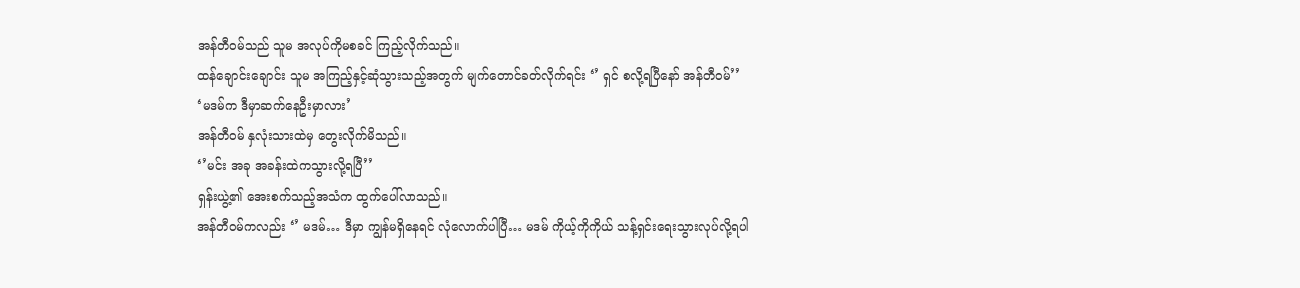အန်တီဝမ်သည် သူမ အလုပ်ကိုမစခင် ကြည့်လိုက်သည်။
ထန်ချောင်းချောင်း သူမ အကြည့်နှင့်ဆုံသွားသည့်အတွက် မျက်တောင်ခတ်လိုက်ရင်း ‘’ ရှင် စလို့ရပြီနော် အန်တီဝမ်’’
‘မဒမ်က ဒီမှာဆက်နေဦးမှာလား’
အန်တီဝမ် နှလုံးသားထဲမှ တွေးလိုက်မိသည်။
‘’မင်း အခု အခန်းထဲကသွားလို့ရပြီ’’
ရှန်းယွဲ့၏ အေးစက်သည့်အသံက ထွက်ပေါ်လာသည်။
အန်တီဝမ်ကလည်း ‘’ မဒမ်… ဒီမှာ ကျွန်မရှိနေရင် လုံလောက်ပါပြီ… မဒမ် ကိုယ့်ကိုကိုယ် သန့်ရှင်းရေးသွားလုပ်လို့ရပါ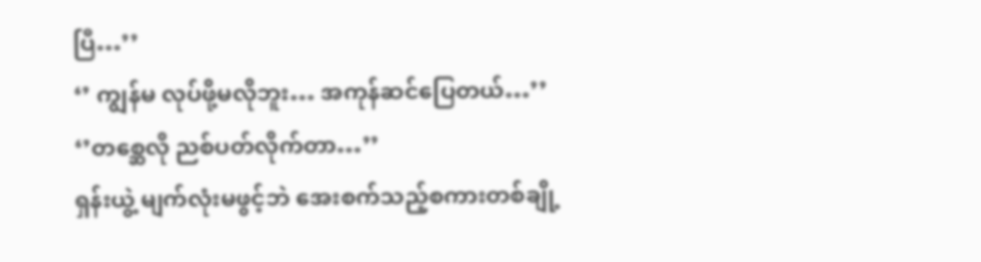ပြီ…’’
‘’ ကျွန်မ လုပ်ဖို့မလိုဘူး… အကုန်ဆင်ပြေတယ်…’’
‘’တစ္ဆေလို ညစ်ပတ်လိုက်တာ…’’
ရှန်းယွဲ့ မျက်လုံးမဖွင့်ဘဲ အေးစက်သည့်စကားတစ်ချို့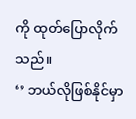ကို ထုတ်ပြောလိုက်သည်။
‘’ ဘယ်လိုဖြစ်နိုင်မှာ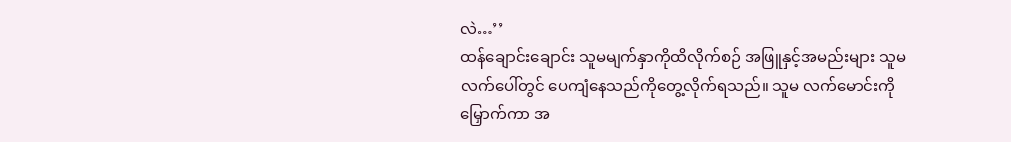လဲ…’’
ထန်ချောင်းချောင်း သူမမျက်နှာကိုထိလိုက်စဉ် အဖြူနှင့်အမည်းများ သူမလက်ပေါ်တွင် ပေကျံနေသည်ကိုတွေ့လိုက်ရသည်။ သူမ လက်မောင်းကိုမြှောက်ကာ အ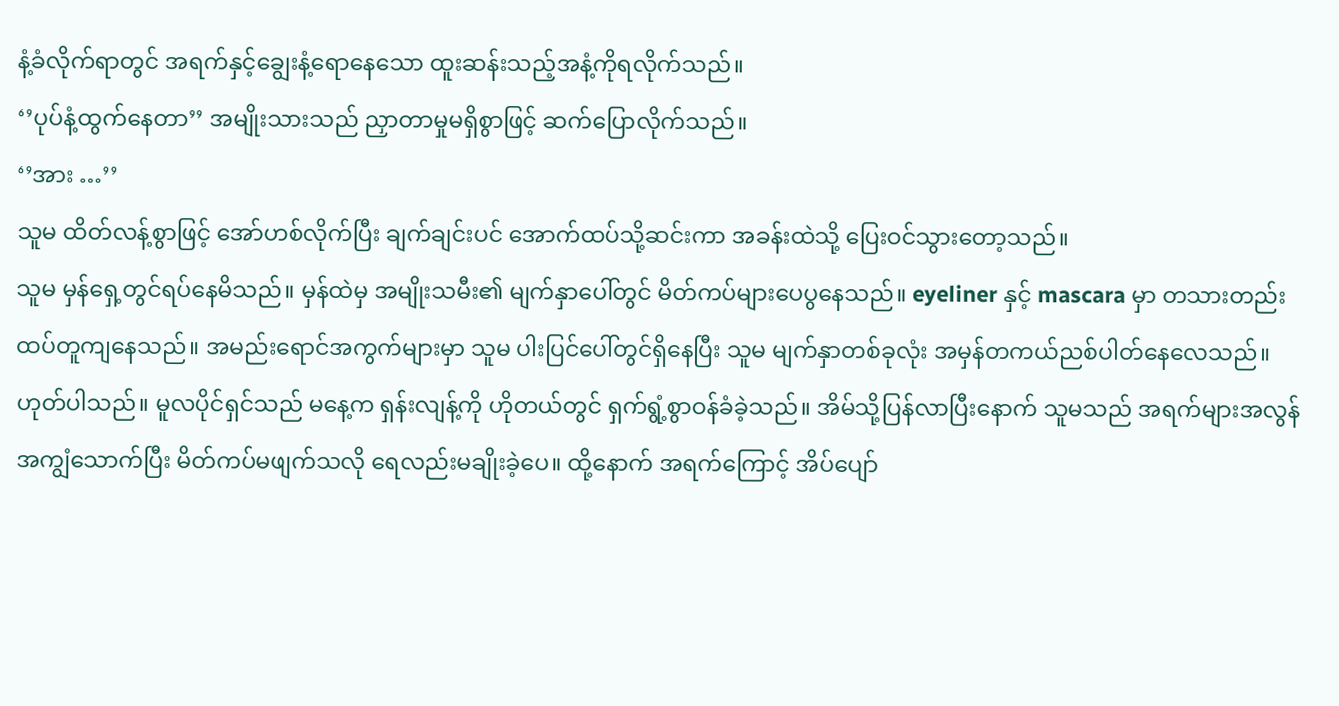နံ့ခံလိုက်ရာတွင် အရက်နှင့်ချွေးနံ့ရောနေသော ထူးဆန်းသည့်အနံ့ကိုရလိုက်သည်။
‘’ပုပ်နံ့ထွက်နေတာ’’ အမျိုးသားသည် ညှာတာမှုမရှိစွာဖြင့် ဆက်ပြောလိုက်သည်။
‘’အား …’’
သူမ ထိတ်လန့်စွာဖြင့် အော်ဟစ်လိုက်ပြီး ချက်ချင်းပင် အောက်ထပ်သို့ဆင်းကာ အခန်းထဲသို့ ပြေးဝင်သွားတော့သည်။
သူမ မှန်ရှေ့တွင်ရပ်နေမိသည်။ မှန်ထဲမှ အမျိုးသမီး၏ မျက်နှာပေါ်တွင် မိတ်ကပ်များပေပွနေသည်။ eyeliner နှင့် mascara မှာ တသားတည်းထပ်တူကျနေသည်။ အမည်းရောင်အကွက်များမှာ သူမ ပါးပြင်ပေါ်တွင်ရှိနေပြီး သူမ မျက်နှာတစ်ခုလုံး အမှန်တကယ်ညစ်ပါတ်နေလေသည်။
ဟုတ်ပါသည်။ မူလပိုင်ရှင်သည် မနေ့က ရှန်းလျန့်ကို ဟိုတယ်တွင် ရှက်ရွံ့စွာဝန်ခံခဲ့သည်။ အိမ်သို့ပြန်လာပြီးနောက် သူမသည် အရက်များအလွန်အကျွံသောက်ပြီး မိတ်ကပ်မဖျက်သလို ရေလည်းမချိုးခဲ့ပေ။ ထို့နောက် အရက်ကြောင့် အိပ်ပျော်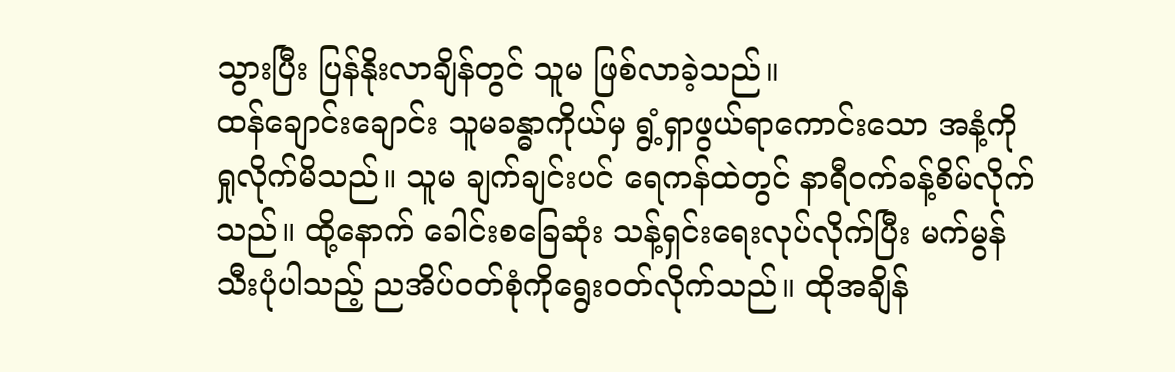သွားပြီး ပြန်နိုးလာချိန်တွင် သူမ ဖြစ်လာခဲ့သည်။
ထန်ချောင်းချောင်း သူမခန္ဓာကိုယ်မှ ရွံ့ရှာဖွယ်ရာကောင်းသော အနံ့ကို ရှုလိုက်မိသည်။ သူမ ချက်ချင်းပင် ရေကန်ထဲတွင် နာရီဝက်ခန့်စိမ်လိုက်သည်။ ထို့နောက် ခေါင်းစခြေဆုံး သန့်ရှင်းရေးလုပ်လိုက်ပြီး မက်မွန်သီးပုံပါသည့် ညအိပ်ဝတ်စုံကိုရွေးဝတ်လိုက်သည်။ ထိုအချိန်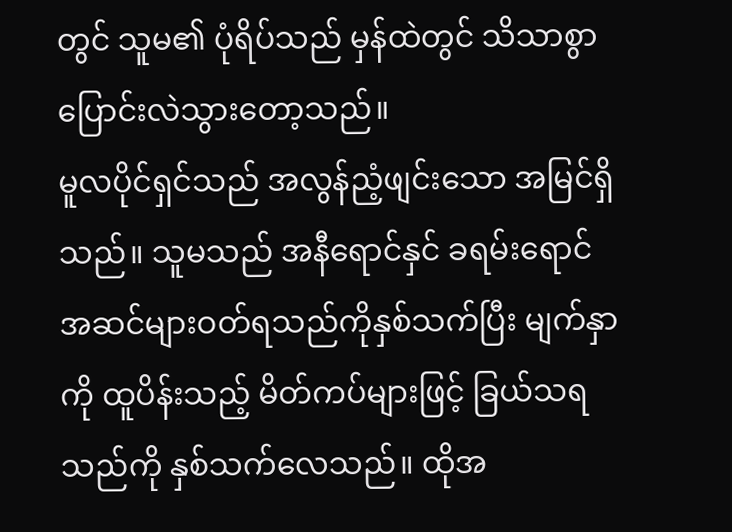တွင် သူမ၏ ပုံရိပ်သည် မှန်ထဲတွင် သိသာစွာပြောင်းလဲသွားတော့သည်။
မူလပိုင်ရှင်သည် အလွန်ညံ့ဖျင်းသော အမြင်ရှိသည်။ သူမသည် အနီရောင်နှင် ခရမ်းရောင် အဆင်များဝတ်ရသည်ကိုနှစ်သက်ပြီး မျက်နှာကို ထူပိန်းသည့် မိတ်ကပ်များဖြင့် ခြယ်သရသည်ကို နှစ်သက်လေသည်။ ထိုအ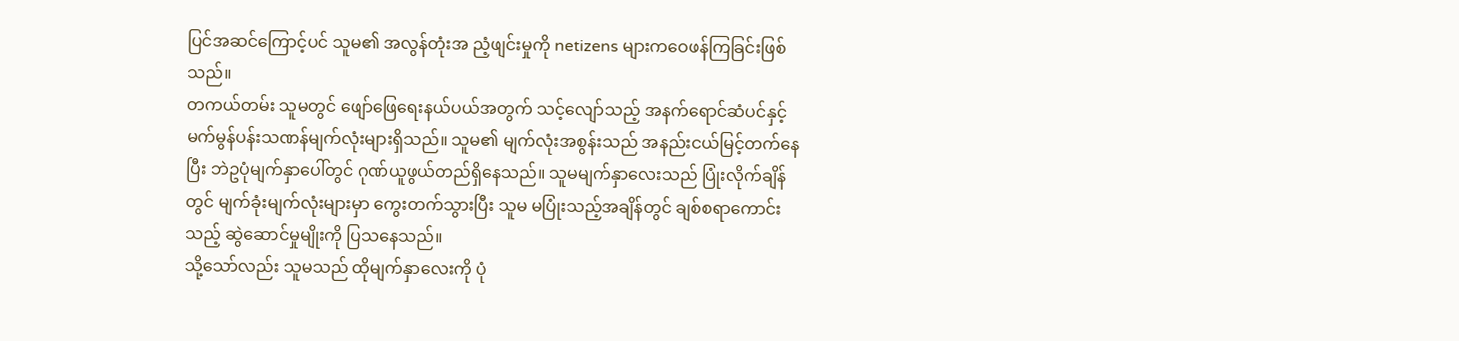ပြင်အဆင်ကြောင့်ပင် သူမ၏ အလွန်တုံးအ ညံ့ဖျင်းမှုကို netizens များကဝေဖန်ကြခြင်းဖြစ်သည်။
တကယ်တမ်း သူမတွင် ဖျော်ဖြေရေးနယ်ပယ်အတွက် သင့်လျော်သည့် အနက်ရောင်ဆံပင်နှင့် မက်မွန်ပန်းသဏန်မျက်လုံးများရှိသည်။ သူမ၏ မျက်လုံးအစွန်းသည် အနည်းငယ်မြင့်တက်နေပြီး ဘဲဥပုံမျက်နှာပေါ်တွင် ဂုဏ်ယူဖွယ်တည်ရှိနေသည်။ သူမမျက်နှာလေးသည် ပြုံးလိုက်ချိန်တွင် မျက်ခုံးမျက်လုံးများမှာ ကွေးတက်သွားပြီး သူမ မပြုံးသည့်အချိန်တွင် ချစ်စရာကောင်းသည့် ဆွဲဆောင်မှုမျိုးကို ပြသနေသည်။
သို့သော်လည်း သူမသည် ထိုမျက်နှာလေးကို ပုံ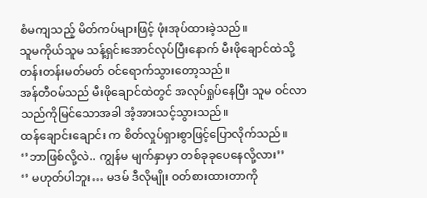စံမကျသည့် မိတ်ကပ်များဖြင့် ဖုံးအုပ်ထားခဲ့သည်။
သူမကိုယ်သူမ သန့်ရှင်းအောင်လုပ်ပြီးနောက် မီးဖိုချောင်ထဲသို့ တန်းတန်းမတ်မတ် ဝင်ရောက်သွားတော့သည်။
အန်တီဝမ်သည် မီးဖိုချောင်ထဲတွင် အလုပ်ရှုပ်နေပြီး သူမ ဝင်လာသည်ကိုမြင်သောအခါ အံ့အားသင့်သွားသည်။
ထန်ချောင်းချောင်း က စိတ်လှုပ်ရှားစွာဖြင့်ပြောလိုက်သည်။
‘’ဘာဖြစ်လို့လဲ.. ကျွန်မ မျက်နှာမှာ တစ်ခုခုပေနေလို့လား’’
‘’ မဟုတ်ပါဘူး… မဒမ် ဒီလိုမျိုး ဝတ်စားထားတာကို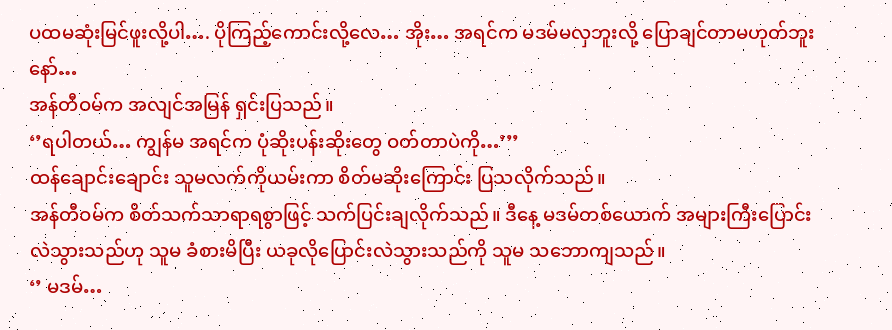ပထမဆုံးမြင်ဖူးလို့ပါ…. ပိုကြည့်ကောင်းလို့လေ… အိုး… အရင်က မဒမ်မလှဘူးလို့ ပြောချင်တာမဟုတ်ဘူးနော်…
အန်တီဝမ်က အလျင်အမြန် ရှင်းပြသည်။
‘’ရပါတယ်… ကျွန်မ အရင်က ပုံဆိုးပန်းဆိုးတွေ ဝတ်တာပဲကို…’’’
ထန်ချောင်းချောင်း သူမလက်ကိုယမ်းကာ စိတ်မဆိုးကြောင်း ပြသလိုက်သည်။
အန်တီဝမ်က စိတ်သက်သာရာရစွာဖြင့် သက်ပြင်းချလိုက်သည်။ ဒီနေ့ မဒမ်တစ်ယောက် အများကြီးပြောင်းလဲသွားသည်ဟု သူမ ခံစားမိပြီး ယခုလိုပြောင်းလဲသွားသည်ကို သူမ သဘောကျသည်။
‘’ မဒမ်…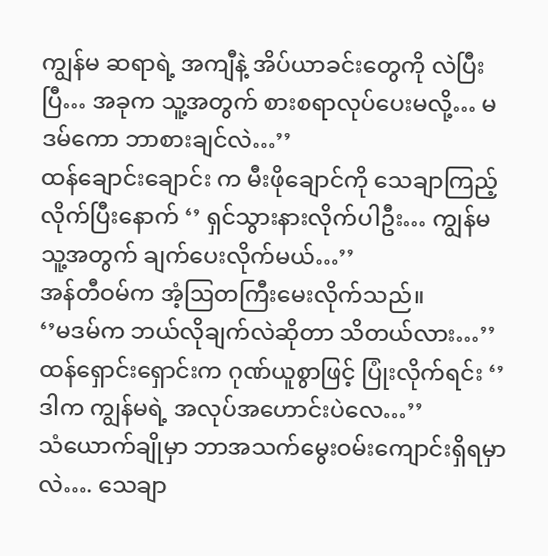ကျွန်မ ဆရာရဲ့ အကျီနဲ့ အိပ်ယာခင်းတွေကို လဲပြီးပြီ… အခုက သူ့အတွက် စားစရာလုပ်ပေးမလို့… မဒမ်ကော ဘာစားချင်လဲ…’’
ထန်ချောင်းချောင်း က မီးဖိုချောင်ကို သေချာကြည့်လိုက်ပြီးနောက် ‘’ ရှင်သွားနားလိုက်ပါဦး… ကျွန်မ သူ့အတွက် ချက်ပေးလိုက်မယ်…’’
အန်တီဝမ်က အံ့ဩတကြီးမေးလိုက်သည်။
‘’မဒမ်က ဘယ်လိုချက်လဲဆိုတာ သိတယ်လား…’’
ထန်ရှောင်းရှောင်းက ဂုဏ်ယူစွာဖြင့် ပြုံးလိုက်ရင်း ‘’ ဒါက ကျွန်မရဲ့ အလုပ်အဟောင်းပဲလေ…’’
သံယောက်ချိုမှာ ဘာအသက်မွေးဝမ်းကျောင်းရှိရမှာလဲ…. သေချာ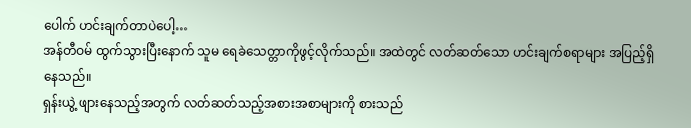ပေါက် ဟင်းချက်တာပဲပေါ့…
အန်တီဝမ် ထွက်သွားပြီးနောက် သူမ ရေခဲသေတ္တာကိုဖွင့်လိုက်သည်။ အထဲတွင် လတ်ဆတ်သော ဟင်းချက်စရာများ အပြည့်ရှိနေသည်။
ရှန်းယွဲ့ ဖျားနေသည့်အတွက် လတ်ဆတ်သည့်အစားအစာများကို စားသည်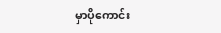မှာပိုကောင်း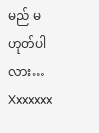မည် မဟုတ်ပါလား…
Xxxxxxx